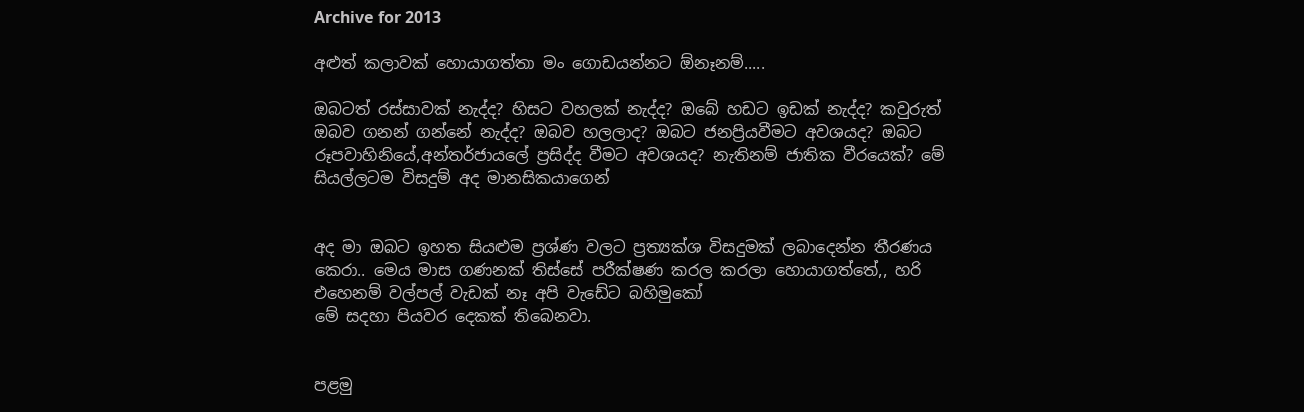Archive for 2013

අළුත් කලාවක් හොයාගත්තා මං ගොඩයන්නට ඕනෑනම්.....

ඔබටත් රස්සාවක් නැද්ද? හිසට වහලක් නැද්ද? ඔබේ හඩට ඉඩක් නැද්ද? කවුරුත් ඔබව ගනන් ගන්නේ නැද්ද? ඔබව හලලාද? ඔබට ජනප්‍රියවීමට අවශයද? ඔබට රූපවාහිනියේ,අන්තර්ජායලේ ප්‍රසිද්ද වීමට අවශයද? නැතිනම් ජාතික වීරයෙක්? මේ සියල්ලටම විසදුම් අද මානසිකයාගෙන්


අද මා ඔබට ඉහත සියළුම ප්‍රශ්ණ වලට ප්‍රත්‍යක්ශ විසදුමක් ලබාදෙන්න තීරණය කෙරා.. මෙය මාස ගණනක් තිස්සේ පරීක්ෂණ කරල කරලා හොයාගත්තේ,, හරි එහෙනම් වල්පල් වැඩක් නෑ අපි වැඩේට බහිමුකෝ
මේ සදහා පියවර දෙකක් තිබෙනවා.


පළමු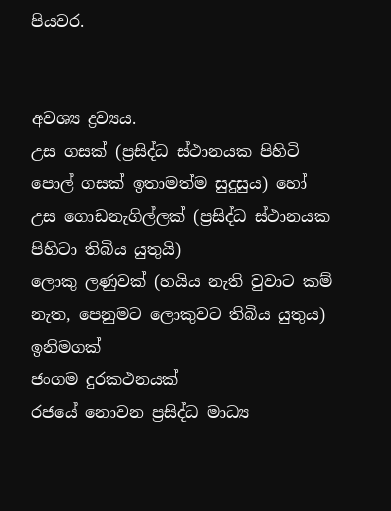පියවර.


අවශ්‍ය ද්‍රව්‍යය.
උස ගසක් (ප්‍රසිද්ධ ස්ථානයක පිහිටි පොල් ගසක් ඉතාමත්ම සුදුසුය) හෝ උස ගොඩනැගිල්ලක් (ප්‍රසිද්ධ ස්ථානයක පිහිටා තිබිය යුතුයි)
ලොකු ලණුවක් (හයිය නැති වුවාට කම් නැත, පෙනුමට ලොකුවට තිබිය යුතුය)
ඉනිමගක්
ජංගම දුරකථනයක්
රජයේ නොවන ප්‍රසිද්ධ මාධ්‍ය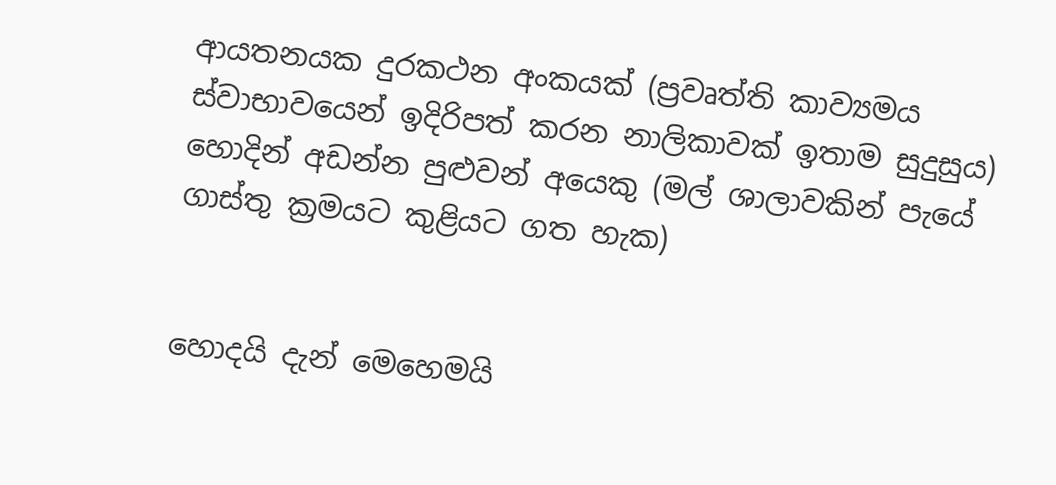ආයතනයක දුරකථන අංකයක් (ප්‍රවෘත්ති කාව්‍යමය ස්වාභාවයෙන් ඉදිරිපත් කරන නාලිකාවක් ඉතාම සුදුසුය)
හොදින් අඩන්න පුළුවන් අයෙකු (මල් ශාලාවකින් පැයේ ගාස්තු ක්‍රමයට කුළියට ගත හැක)


හොදයි දැන් මෙහෙමයි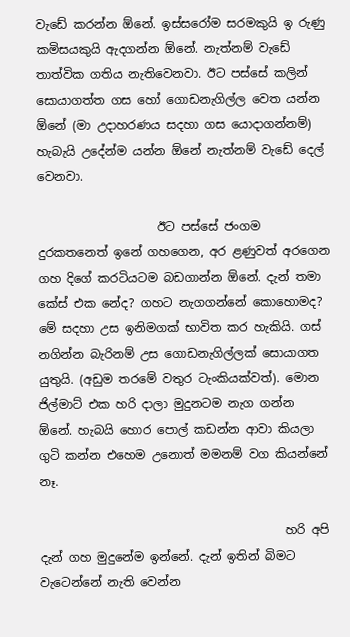වැඩේ කරන්න ඕනේ. ඉස්සරෝම සරමකුයි ඉ රුණු කමිසයකුයි ඇදගන්න ඕනේ. නැත්නම් වැඩේ තාත්වික ගතිය නැතිවෙනවා. ඊට පස්සේ කලින් සොයාගත්ත ගස හෝ ගොඩනැගිල්ල වෙත යන්න ඕනේ (මා උදාහරණය සදහා ගස යොදාගන්නම්) හැබැයි උදේන්ම යන්න ඕනේ නැත්නම් වැඩේ දෙල් වෙනවා.

                    ඊට පස්සේ ජංගම දුරකතනෙත් ඉනේ ගහගෙන, අර ළණුවත් අරගෙන ගහ දිගේ කරටියටම බඩගාන්න ඕනේ. දැන් තමා කේස් එක නේද? ගහට නැගගන්නේ කොහොමද? මේ සදහා උස ඉනිමගක් භාවිත කර හැකියි. ගස් නගින්න බැරිනම් උස ගොඩනැගිල්ලක් සොයාගත යුතුයි. (අඩුම තරමේ වතුර ටැංකියක්වත්). මොන ජිල්මාට් එක හරි දාලා මුදුනටම නැග ගන්න ඕනේ. හැබයි හොර පොල් කඩන්න ආවා කියලා ගුටි කන්න එහෙම උනොත් මමනම් වග කියන්නේ නෑ.

                                         හරි අපි දැන් ගහ මුදුනේම ඉන්නේ. දැන් ඉතින් බිමට වැටෙන්නේ නැති වෙන්න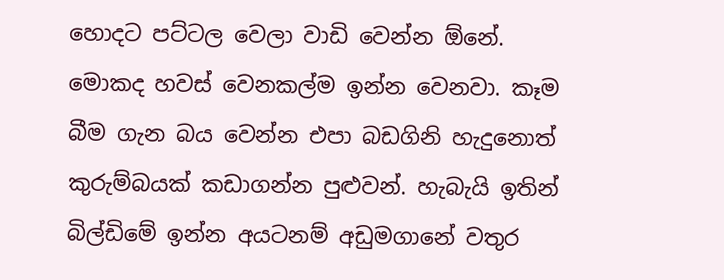හොදට පට්ටල වෙලා වාඩි වෙන්න ඕනේ. මොකද හවස් වෙනකල්ම ඉන්න වෙනවා. කෑම බීම ගැන බය වෙන්න එපා බඩගිනි හැදුනොත් කුරුම්බයක් කඩාගන්න පුළුවන්. හැබැයි ඉතින් බිල්ඩිමේ ඉන්න අයටනම් අඩුමගානේ වතුර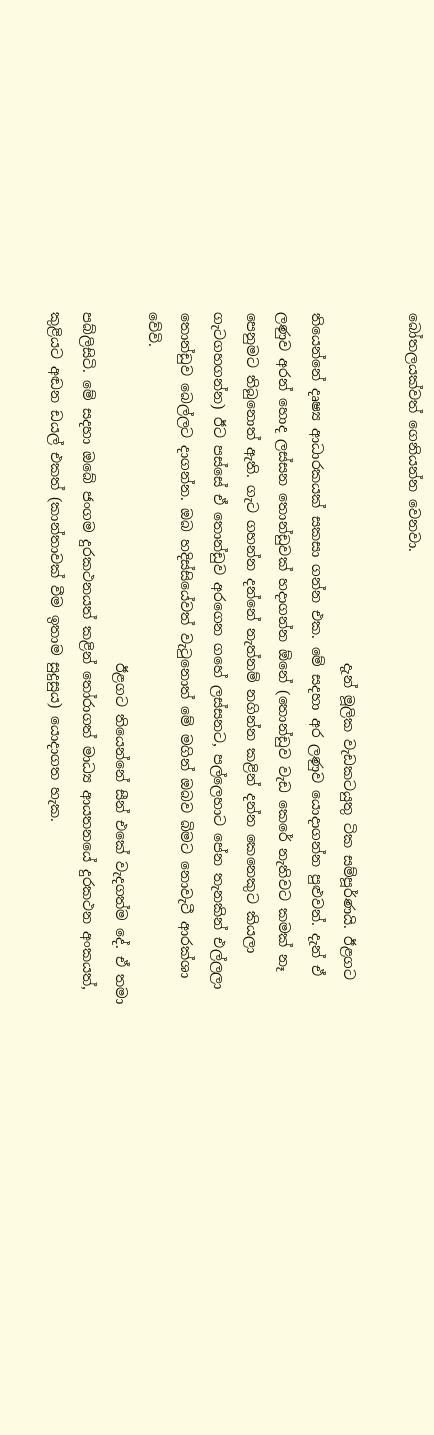බෝතලයක්වත් ගෙනියන්න වෙනවා.

                                                  දැන් මූලික වැඩකටයුතු ටික සම්පූර්ණයි. ඊළගට තියෙන්නේ දෘෂ්‍ය ආධාරකයක් සකසා ගන්න එක. මේ සදහා අර ලණුව යොදාගන්න පුළුවන්. දැන් ඒ ලණුව අරන් හොද ලස්සන තොන්ඩුවක් හදාගන්න ඕනේ (තොන්ඩුව වැඩ කෙරේ නැතිවට කමක් නෑ පෙනුමට තිබුනොත් ඇති. ගැට ගහන්න දන්නේ නැත්නම් නගින්න කළින් දන්න කෙනෙකුට කියලා ගැටගහගන්න) ඊට පස්සේ ඒ තොන්ඩුව අරගෙන ගහේ ලස්සනට, පල්ලෙහාට පේන තැනකින් එල්ලලා තොන්ඩුව බෙල්ලට දාගන්න. ඔබ හදිස්සියේවත් වැ‍ටුනොත් මේ මගින් ඔබව බිමට නොවැටී ආරක්ශා වේවි.
                                                  ඊළගට තියෙන්නේ සීන් එකේ වැදගත්ම දේ. ඒ තමා පබ්ලිසිටි. මේ සදහා ඔබේ ජංගම දුරකථනයත් කළින් ‍තෝරාගත් මාධ්‍ය ආයතනයේ දුරකථන අංකයත්, කුළියට අඬන ඩයල් එකත් (කාන්තාවක් වීම ඉතාම සුදුසුය) යොදාගත හැක.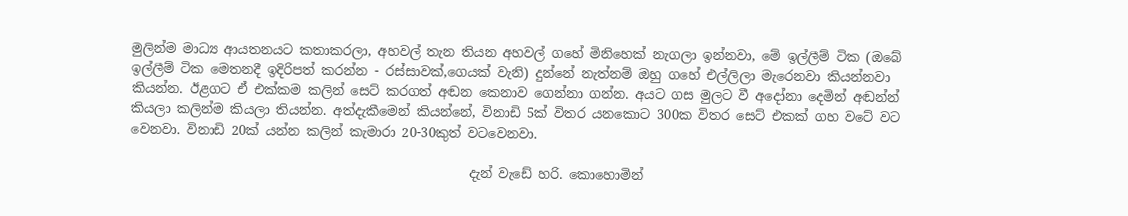මුලින්ම මාධ්‍ය ආයතනයට කතාකරලා, අහවල් තැන තියන අහවල් ගහේ මිනිහෙක් නැගලා ඉන්නවා, මේ ඉල්ලීම් ටික (ඔබේ ඉල්ලීම් ටික මෙතනදී ඉදිරිපත් කරන්න - රස්සාවක්,ගෙයක් වැනි) දුන්නේ නැත්නම් ඔහු ගහේ එල්ලිලා මැරෙනවා කියන්නවා කියන්න. ඊළගට ඒ එක්කම කලින් සෙට් කරගත් අඬන කෙනාව ගෙන්නා ගන්න. අයට ගස මුලට වී අදෝනා දෙමින් අඬන්න් කියලා කලින්ම කියලා තියන්න. අත්දැකීමෙන් කියන්නේ, විනාඩි 5ක් විතර යනකොට 300ක විතර සෙට් එකක් ගහ වටේ වට වෙනවා. විනාඩි 20ක් යන්න කලින් කැමාරා 20-30කුත් වටවෙනවා.

                                                    දැන් වැඩේ හරි. කොහොමින්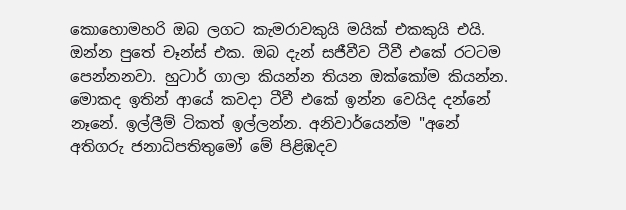කොහොමහරි ඔබ ලගට කැමරාවකුයි මයික් එකකුයි එයි. ඔන්න පුතේ චෑන්ස් එක. ඔබ දැන් සජීවීව ටීවී එකේ රටටම පෙන්නනවා. හුටාර් ගාලා කියන්න තියන ඔක්කෝම කියන්න. මොකද ඉතින් ආයේ කවදා ටීවී එකේ ඉන්න වෙයිද දන්නේ නෑනේ. ඉල්ලීම් ටිකත් ඉල්ලන්න. අනිවාර්යෙන්ම "අනේ අතිගරු ජනාධිපතිතුමෝ මේ පිළිඹදව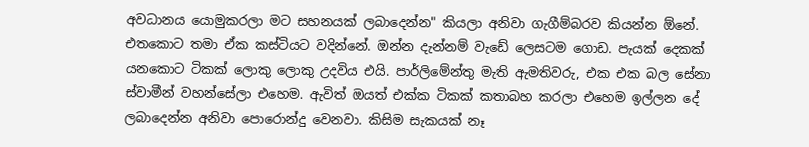අවධානය යොමුකරලා මට සහනයක් ලබාදෙන්න" කියලා අනිවා ගැගීම්බරව කියන්න ඕනේ. එතකොට තමා ඒක කස්ටියට වදින්නේ. ඔන්න දැන්නම් වැඩේ ලෙසටම ගොඩ. පැයක් දෙකක් යනකොට ටිකක් ලොකු ලොකු උදවිය එයි. පාර්ලිමේන්තු මැති ඇමතිවරු, එක එක බල සේනා ස්වාමීන් වහන්සේලා එහෙම. ඇවිත් ඔයත් එක්ක ටිකක් කතාබහ කරලා එහෙම ඉල්ලන දේ ලබාදෙන්න අනිවා පොරොන්දු වෙනවා. කිසිම සැකයක් නෑ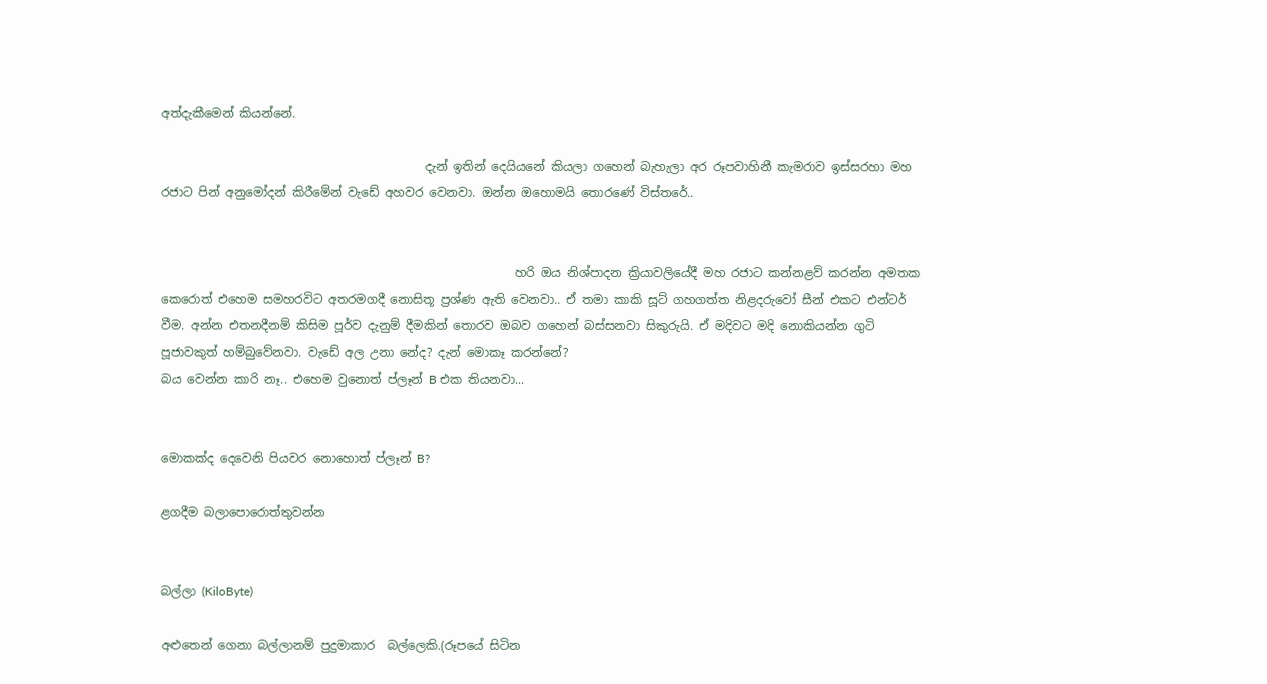අත්දැකීමෙන් කියන්නේ.

                                            දැන් ඉතින් දෙයියනේ කියලා ගහෙන් බැහැලා අර රූපවාහිනී කැමරාව ඉස්සරහා මහ රජාට පින් අනුමෝදන් කිරීමේන් වැඩේ අහවර වෙනවා. ඔන්න ඔහොමයි තොරණේ විස්තරේ..


                                                           හරි ඔය නිශ්පාදන ක්‍රියාවලියේදී මහ රජාට කන්නළව් කරන්න අමතක කෙරොත් එහෙම සමහරවිට අතරමගදී නොසිතූ ප්‍රශ්ණ ඇති වෙනවා.. ඒ තමා කාකි සූට් ගහගත්ත නිළදරුවෝ සීන් එකට එන්ටර් වීම. අන්න එතනදීනම් කිසිම පූර්ව දැනුම් දීමකින් තොරව ඔබව ගහෙන් බස්සනවා සිකුරුයි. ඒ මදිවට මදි නොකියන්න ගුටි පූජාවකුත් හම්බුවේනවා. වැඩේ අල උනා නේද? දැන් මොකෑ කරන්නේ?
බය වෙන්න කාරි නෑ.. එහෙම වුනොත් ප්ලෑන් B එක තියනවා...


මොකක්ද දෙවෙනි පියවර නොහොත් ප්ලෑන් B?

ළගදීම බලාපොරොත්තුවන්න


බල්ලා (KiloByte)

අළුතෙන් ගෙනා බල්ලානම් පුදුමාකාර  බල්ලෙකි.(රූපයේ සිටින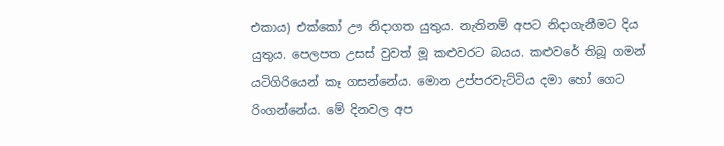එකාය) එක්කෝ ඌ නිදාගත යුතුය. නැතිනම් අපට නිදාගැනීමට දිය යුතුය. පෙලපත උසස් වුවත් මූ කළුවරට බයය. කළුවරේ තිබූ ගමන් යටිගිරියෙන් කෑ ගසන්නේය. මොන උප්පරවැට්ටිය දමා හෝ ගෙට රිංගන්නේය. මේ දිනවල අප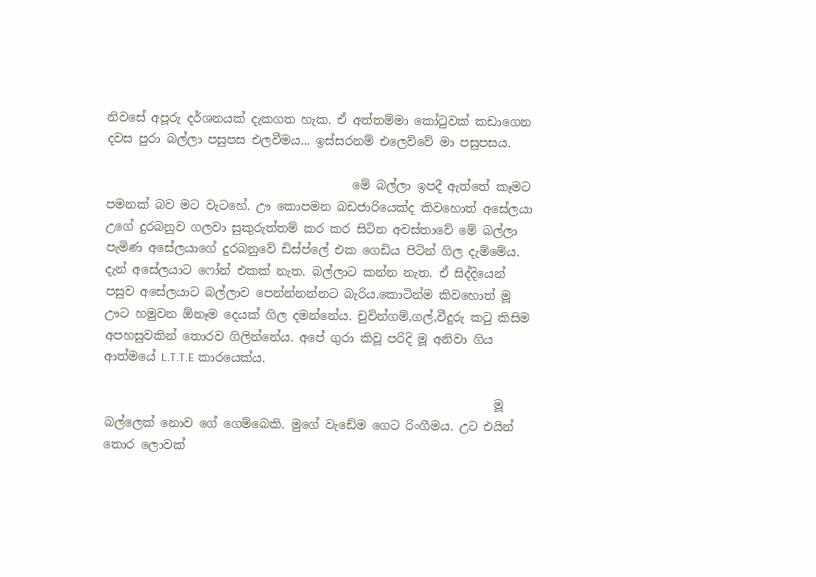නිවසේ අපූරු දර්ශනයක් දැකගත හැක. ඒ අත්තම්මා කෝ‍ටුවක් කඩාගෙන දවස පුරා බල්ලා පසුපස එලවීමය... ඉස්සරනම් එලෙව්වේ මා පසුපසය.

                                         මේ බල්ලා ඉපදී ඇත්තේ කෑමට පමනක් බව මට වැටහේ. ඌ කොපමන බඩජාරියෙක්ද කිවහොත් අසේලයා උගේ දුරබනුව ගලවා සුකුරුත්තම් කර කර සිටින අවස්තාවේ මේ බල්ලා පැමිණ අසේලයාගේ දුරබනුවේ ඩිස්ප්ලේ එක ගෙඩිය පිටින් ගිල දැම්මේය. දැන් අසේලයාට ෆෝන් එකක් නැත. බල්ලාට කන්න නැත. ඒ සිද්දියෙන් පසුව අසේලයාට බල්ලාව පෙන්න්නන්නට බැරිය.කොටින්ම කිවහොත් මූ ඌට හමුවන ඕනෑම දෙයක් ගිල දමන්නේය. චුවින්ගම්,ගල්,වීදුරු ක‍ටු කිසිම අපහසුවකින් තොරව ගිලින්නේය. අපේ ගුරා කිවූ පරිදි මූ අනිවා ගිය ආත්මයේ L.T.T.E කාරයෙක්ය.

                                                                 මූ බල්ලෙක් නොව ගේ ගෙම්බෙකි. මුගේ වැඩේම ගෙට රිංගීමය. උට එයින් තොර ලොවක්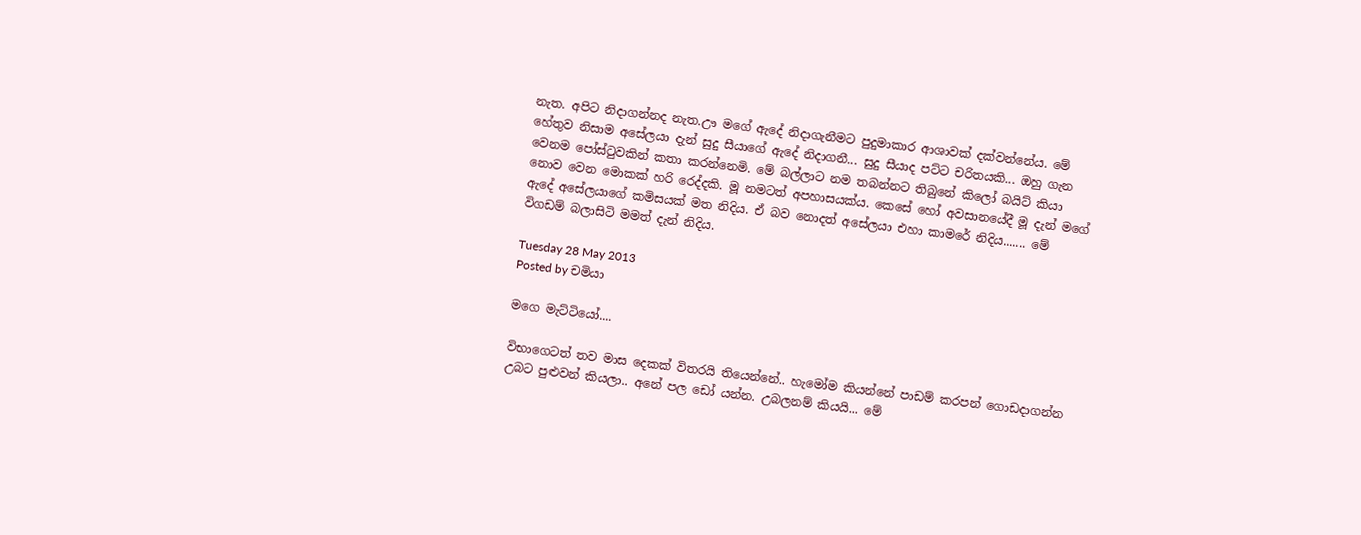නැත. අපිට නිදාගන්නද නැත.ඌ මගේ ඇදේ නිදාගැනීමට පුදුමාකාර ආශාවක් දක්වන්නේය. මේ හේතුව නිසාම අසේලයා දැන් සුදු සීයාගේ ඇදේ නිදාගනී... සුදු සීයාද පට්ට චරිතයකි... ඔහු ගැන වෙනම පෝස්‍ටුවකින් කතා කරන්නෙමි. මේ බල්ලාට නම තබන්නට තිබුනේ කිලෝ බයිට් කියා නොව වෙන මොකක් හරි රෙද්දකි. මූ නමටත් අපහාසයක්ය. කෙසේ හෝ අවසානයේදී මූ දැන් මගේ ඇදේ අසේලයාගේ කමිසයක් මත නිදිය. ඒ බව නොදත් අසේලයා එහා කාමරේ නිදිය....... මේ විගඩම් බලාසිටි මමත් දැන් නිදිය.

Tuesday 28 May 2013
Posted by චමියා

මගෙ මැට්ටියෝ....

විභාගෙටත් තව මාස දෙකක් විතරයි තියෙන්නේ.. හැමෝම කියන්නේ පාඩම් කරපන් ගොඩදාගන්න උබට පුළුවන් කියලා.. අනේ පල ඩෝ යන්න. උබලනම් කියයි... මේ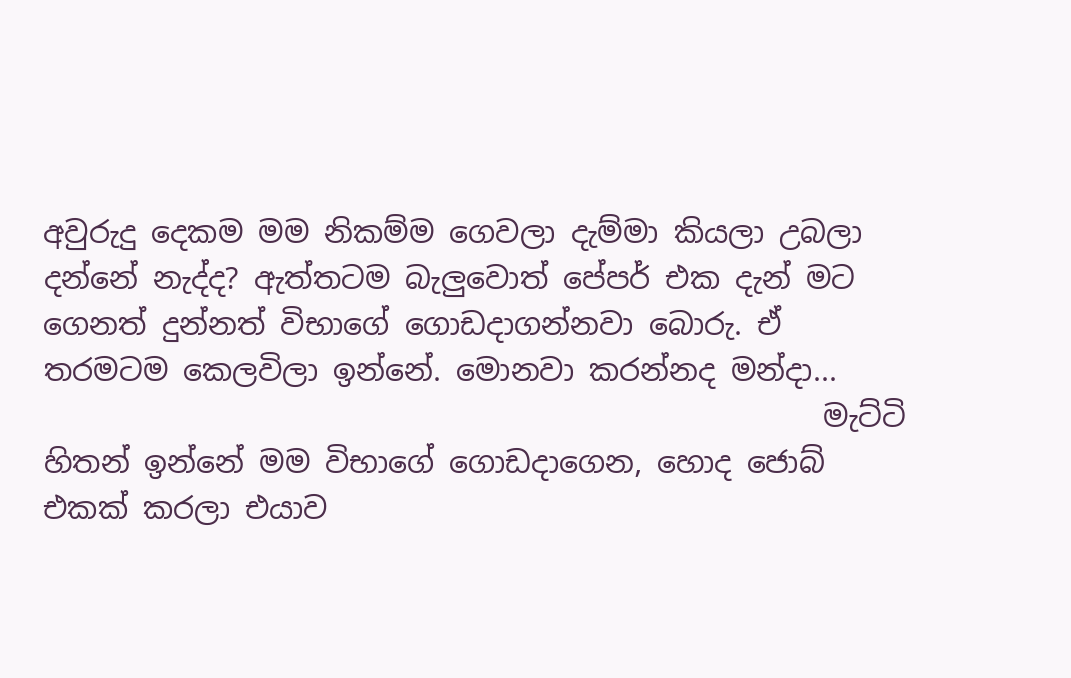අවුරුදු දෙකම මම නිකම්ම ගෙවලා දැම්මා කියලා උබලා දන්නේ නැද්ද? ඇත්තටම බැලුවොත් පේපර් එක දැන් මට ගෙනත් දුන්නත් විභාගේ ගොඩදාගන්නවා බොරු. ඒ තරමටම කෙලවිලා ඉන්නේ. මොනවා කරන්නද මන්දා...
                                                    මැට්ටි හිතන් ඉන්නේ මම විභාගේ ගොඩදාගෙන, හොද ජොබ් එකක් කරලා එයාව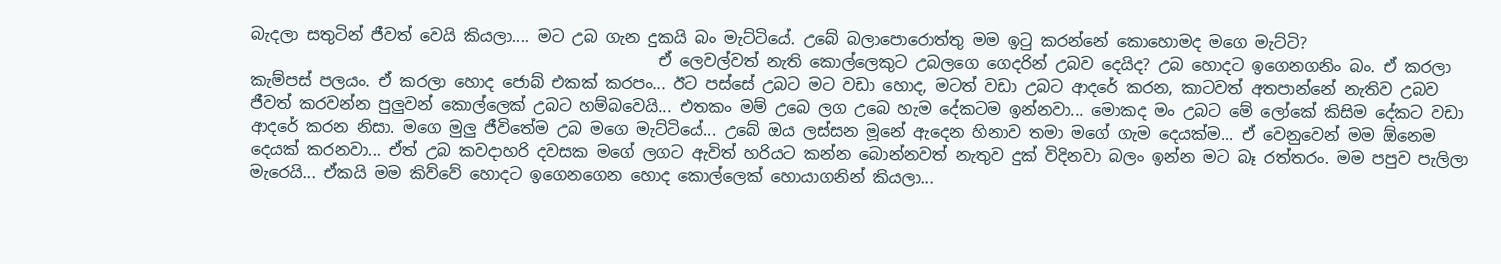බැදලා සතුටින් ජීවත් වෙයි කියලා.... මට උබ ගැන දුකයි බං මැට්ටියේ. උබේ බලාපොරොත්තු මම ඉ‍ටු කරන්නේ කොහොමද මගෙ මැට්ටි?
                                                   ඒ ලෙවල්වත් නැති කොල්ලෙකුට උබලගෙ ගෙදරින් උබව දෙයිද? උබ හොදට ඉගෙනගනිං බං. ඒ කරලා කැම්පස් පලයං. ඒ කරලා හොද ජොබ් එකක් කරපං... ඊට පස්සේ උබට මට වඩා හොද, මටත් වඩා උබට ආදරේ කරන, කාටවත් අතපාන්නේ නැතිව උබව ජීවත් කරවන්න පුලුවන් කොල්ලෙක් උබට හම්බවෙයි... එතකං මම් උබෙ ලග උබෙ හැම දේකටම ඉන්නවා... මොකද මං උබට මේ ලෝකේ කිසිම දේකට වඩා ආදරේ කරන නිසා. මගෙ මුලු ජීවිතේම උබ මගෙ මැට්ටියේ... උබේ ඔය ලස්සන මූනේ ඇදෙන හිනාව තමා මගේ ගැම දෙයක්ම... ඒ වෙනුවෙන් මම ඕනෙම දෙයක් කරනවා... ඒත් උබ කවදාහරි දවසක මගේ ලගට ඇවිත් හරියට කන්න බොන්නවත් නැතුව දුක් විදිනවා බලං ඉන්න මට බෑ රත්තරං. මම පපුව පැලිලා මැරෙයි... ඒකයි මම කිව්වේ හොදට ඉගෙනගෙන හොද කොල්ලෙක් හොයාගනින් කියලා...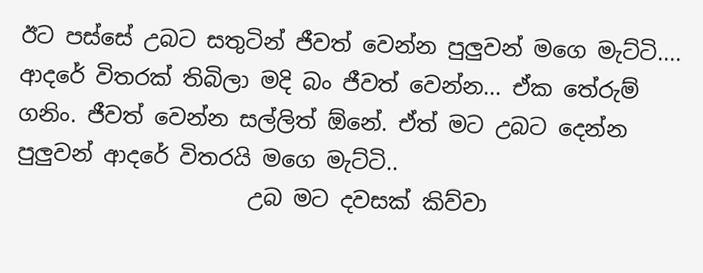ඊට පස්සේ උබට සතුටින් ජීවත් වෙන්න පුලුවන් මගෙ මැට්ටි.... ආදරේ විතරක් තිබිලා මදි බං ජීවත් වෙන්න... ඒක තේරුම් ගනිං. ජීවත් වෙන්න සල්ලිත් ඕනේ. ඒත් මට උබට දෙන්න පුලුවන් ආදරේ විතරයි මගෙ මැට්ටි..
                     උබ මට දවසක් කිව්වා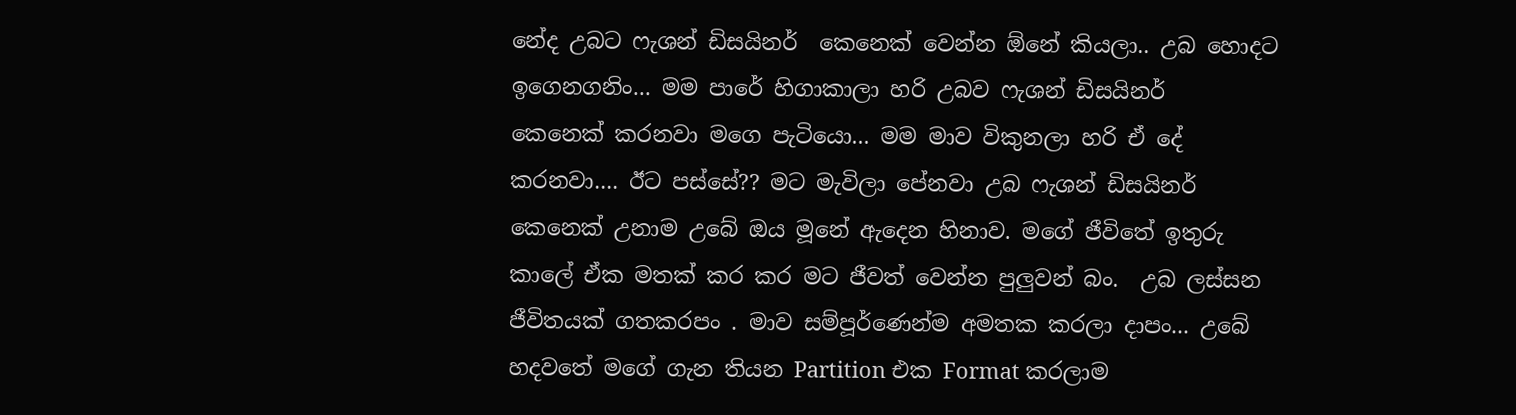නේද උබට ෆැශන් ඩිසයිනර්  කෙනෙක් වෙන්න ඕනේ කියලා.. උබ හොදට ඉගෙනගනිං... මම පාරේ හිගාකාලා හරි උබව ෆැශන් ඩිසයිනර්  කෙනෙක් කරනවා මගෙ පැටියො... මම මාව විකුනලා හරි ඒ දේ කරනවා.... ඊට පස්සේ?? මට මැවිලා පේනවා උබ ෆැශන් ඩිසයිනර්  කෙනෙක් උනාම උබේ ඔය මූනේ ඇදෙන හිනාව. මගේ ජීවිතේ ඉතුරු කාලේ ඒක මතක් කර කර මට ජීවත් වෙන්න පුලුවන් බං.  උබ ලස්සන ජීවිතයක් ගතකරපං . මාව සම්පූර්ණෙන්ම අමතක කරලා දාපං... උබේ හදවතේ මගේ ගැන තියන Partition එක Format කරලාම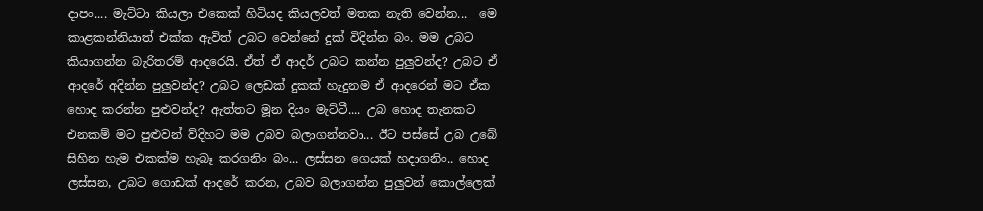දාපං.... මැට්ටා කියලා එකෙක් හිටියද කියලවත් මතක නැති වෙන්න...  මෙ කාළකන්නියාත් එක්ක ඇවිත් උබට වෙන්නේ දුක් විදින්න බං. මම උබට කියාගන්න බැරිතරම් ආදරෙයි. ඒත් ඒ ආදර් උබට කන්න පුලුවන්ද? උබට ඒ ආදරේ අදින්න පුලුවන්ද? උබට ලෙඩක් දුකක් හැදුනම ඒ ආදරෙන් මට ඒක හොද කරන්න පුළුවන්ද? ඇත්තට මූන දියං මැට්ටී.... උබ හොද තැනකට එනකම් මට පුළුවන් ව්දිහට මම උබව බලාගන්නවා... ඊට පස්සේ උබ උබේ සිහින හැම එකක්ම හැබෑ කරගනිං බං... ලස්සන ගෙයක් හදාගනිං.. හොද ලස්සන, උබට ගොඩක් ආදරේ කරන, උබව බලාගන්න පුලුවන් කොල්ලෙක්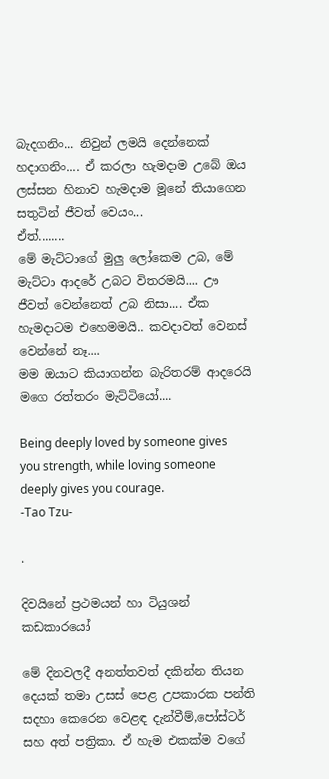බැදගනිං... නිවුන් ලමයි දෙන්නෙක් හදාගනිං.... ඒ කරලා හැමදාම උබේ ඔය ලස්සන හිනාව හැමදාම මූනේ තියාගෙන සතුටින් ජීවත් වෙයං...
ඒත්........
මේ මැට්ටාගේ මුලු ලෝකෙම උබ, මේ මැට්ටා ආදරේ උබට විතරමයි.... ඌ ජීවත් වෙන්නෙත් උබ නිසා.... ඒක හැමදාටම එහෙමමයි.. කවදාවත් වෙනස් වෙන්නේ නෑ....
මම ඔයාට කියාගන්න බැරිතරම් ආදරෙයි මගෙ රත්තරං මැට්ටියෝ....

Being deeply loved by someone gives you strength, while loving someone deeply gives you courage.
-Tao Tzu-

.

දිවයිනේ ප්‍රථමයන් හා ටියුශන් කඩකාරයෝ

මේ දිනවලදී අනත්තවත් දකින්න තියන දෙයක් තමා උසස් පෙළ උපකාරක පන්ති සදහා කෙරෙන වෙළඳ දැන්වීම්,පෝස්ටර් සහ අත් පත්‍රිකා. ඒ හැම එකක්ම වගේ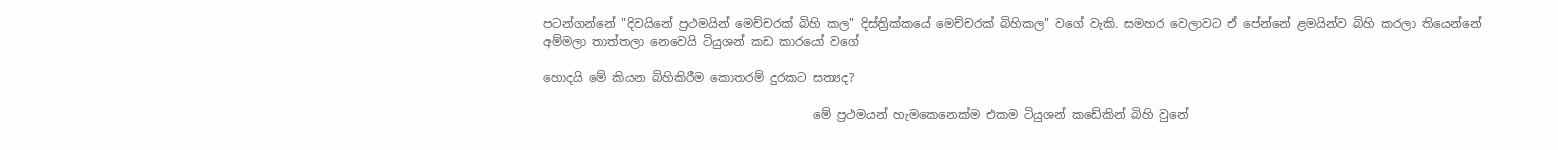පටන්ගන්නේ "දිවයිනේ ප්‍රථමයින් මෙච්චරක් බිහි කල" දිස්ත්‍රික්කයේ මෙච්චරක් බිහිකල" වගේ වැකි. සමහර වෙලාවට ඒ පේන්නේ ළමයින්ව බිහි කරලා තියෙන්නේ අම්මලා තාත්තලා නෙවෙයි ටියුශන් කඩ කාරයෝ වගේ

හොදයි මේ කියන බිහිකිරීම කොතරම් දුරකට සත්‍යද?

                                             මේ ප්‍රථමයන් හැමකෙනෙක්ම එකම ටියුශන් කඩේකින් බිහි වුනේ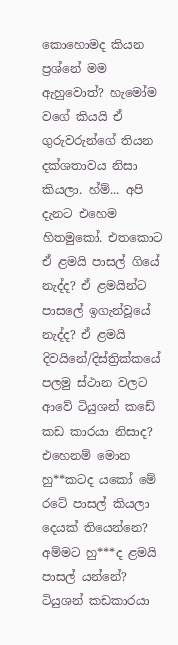කොහොමද කියන ප්‍රශ්නේ මම ඇහුවොත්? හැමෝම වගේ කියයි ඒ ගුරුවරුන්ගේ තියන දක්ශතාවය නිසා කියලා. හ්ම්... අපි දැනට එහෙම හිතමුකෝ. එතකොට ඒ ළමයි පාසල් ගියේ නැද්ද? ඒ ළමයින්ට පාසලේ ඉගැන්වූයේ නැද්ද? ඒ ළමයි දිවයිනේ/දිස්ත්‍රික්කයේ පලමු ස්ථාන වලට ආවේ ටියුශන් කඩේ කඩ කාරයා නිසාද?
එහෙනම් මොන හු**කටද යකෝ මේ රටේ පාසල් කියලා දෙයක් තියෙන්නෙ? අම්මට හු***ද ළමයි පාසල් යන්නේ? ටියුශන් කඩකාරයා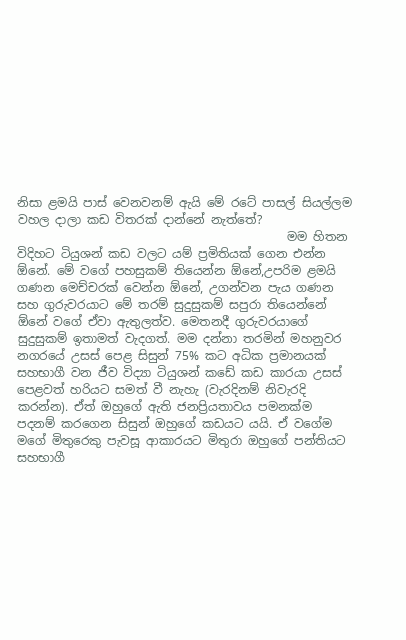නිසා ළමයි පාස් වෙනවනම් ඇයි මේ රටේ පාසල් සියල්ලම වහල දාලා කඩ විතරක් දාන්නේ නැත්තේ?
                                             මම හිතන විදිහට ටියුශන් කඩ වලට යම් ප්‍රමිතියක් ගෙන එන්න ඕනේ. මේ වගේ පහසුකම් තියෙන්න ඕනේ,උපරිම ළමයි ගණන මෙච්චරක් වෙන්න ඕනේ, උගන්වන පැය ගණන සහ ගුරුවරයාට මේ තරම් සුදුසුකම් සපුරා තියෙන්නේ ඕනේ වගේ ඒවා ඇතුලත්ව. මෙතනදී ගුරුවරයාගේ සුදුසුකම් ඉතාමත් වැදගත්. මම දන්නා තරමින් මහනුවර නගරයේ උසස් පෙළ සිසුන් 75% කට අධික ප්‍රමානයක් සහභාගී වන ජීව විද්‍යා ටියුශන් කඩේ කඩ කාරයා උසස් පෙළවත් හරියට සමත් වී නැහැ (වැරදිනම් නිවැරදි කරන්න). ඒත් ඔහුගේ ඇති ජනප්‍රියතාවය පමනක්ම පදනම් කරගෙන සිසුන් ඔහුගේ කඩයට යයි. ඒ වගේම මගේ මිතුරෙකු පැවසූ ආකාරයට මිතුරා ඔහුගේ පන්තියට සහභාගී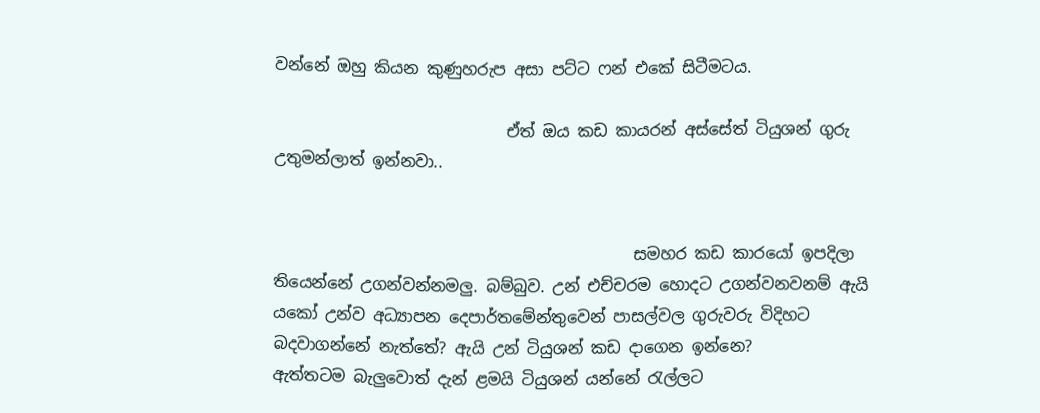වන්නේ ඔහු කියන කුණුහරුප අසා පට්ට ෆන් එකේ සිටීමටය.

                             ඒත් ඔය කඩ කායරන් අස්සේත් ටියුශන් ගුරු උතුමන්ලාත් ඉන්නවා..


                                             සමහර කඩ කාරයෝ ඉපදිලා තියෙන්නේ උගන්වන්නමලු. බම්බුව. උන් එච්චරම හොදට උගන්වනවනම් ඇයි යකෝ උන්ව අධ්‍යාපන දෙපාර්තමේන්තුවෙන් පාසල්වල ගුරුවරු විදිහට බදවාගන්නේ නැත්තේ? ඇයි උන් ටියුශන් කඩ දාගෙන ඉන්නෙ?
ඇත්තටම බැලුවොත් දැන් ළමයි ටියුශන් යන්නේ ‍රැල්ලට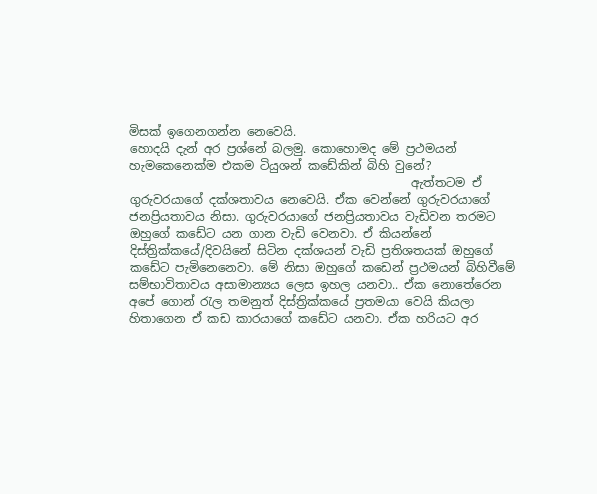මිසක් ඉගෙනගන්න නෙවෙයි.
හොදයි දැන් අර ප්‍රශ්නේ බලමු. කොහොමද මේ ප්‍රථමයන් හැමකෙනෙක්ම එකම ටියුශන් කඩේකින් බිහි වුනේ?
                                               ඇත්තටම ඒ ගුරුවරයාගේ දක්ශතාවය නෙවෙයි. ඒක වෙන්නේ ගුරුවරයාගේ ජනප්‍රියතාවය නිසා. ගුරුවරයාගේ ජනප්‍රියතාවය වැඩිවන තරමට ඔහුගේ කඩේට යන ගාන වැඩි වෙනවා. ඒ කියන්නේ දිස්ත්‍රික්කයේ/දිවයිනේ සිටින දක්ශයන් වැඩි ප්‍රතිශතයක් ඔහුගේ කඩේට පැමිනෙනෙවා. මේ නිසා ඔහුගේ කඩෙන් ප්‍රථමයන් බිහිවීමේ සම්භාවිතාවය අසාමාන්‍යය ලෙස ඉහල යනවා.. ඒක නොතේරෙන අපේ ගොන් ‍රැල තමනුත් දිස්ත්‍රික්කයේ ප්‍රතමයා වෙයි කියලා හිතාගෙන ඒ කඩ කාරයාගේ කඩේට යනවා. ඒක හරියට අර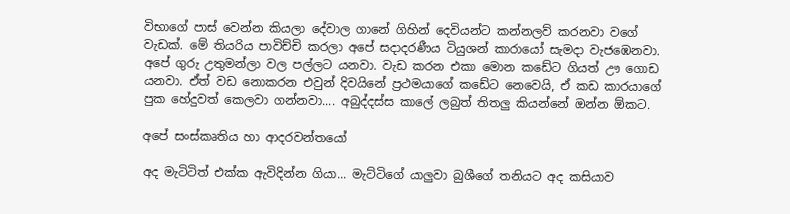විභාගේ පාස් වෙන්න කියලා දේවාල ගානේ ගිහින් දෙවියන්ට කන්නලව් කරනවා වගේ වැඩක්. මේ තියරිය පාවිච්චි කරලා අපේ සදාදරණීය ටියුශන් කාරායෝ සැමදා වැජඹෙනවා. අපේ ගුරු උතුමන්ලා වල පල්ලට යනවා. වැඩ කරන එකා මොන කඩේට ගියත් ඌ ගොඩ යනවා. ඒත් වඩ නොකරන එවුන් දිවයිනේ ප්‍රථමයාගේ කඩේට නෙවෙයි, ඒ කඩ කාරයාගේ පුක හේදුවත් කෙලවා ගන්නවා.... අබුද්දස්ස කාලේ ලබුත් තිතලු කියන්නේ ඔන්න ඕකට.

අපේ සංස්කෘතිය හා ආදරවන්තයෝ

අද මැටිටිත් එක්ක ඇවිදින්න ගියා... මැට්ටිගේ යාලුවා බුශීගේ තනියට අද කසියාව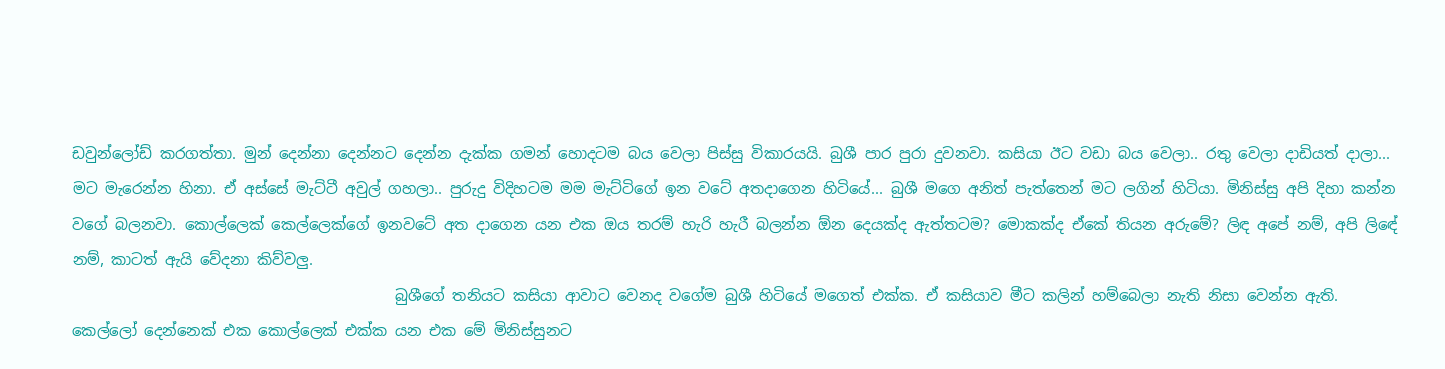ඩවුන්ලෝඩ් කරගත්තා. මුන් දෙන්නා දෙන්නට දෙන්න දැක්ක ගමන් හොදටම බය වෙලා පිස්සු විකාරයයි. බුශී පාර පුරා දුවනවා. කසියා ඊට වඩා බය වෙලා.. රතු වෙලා දාඩියත් දාලා... මට මැරෙන්න හිනා. ඒ අස්සේ මැට්ටී අවුල් ගහලා.. පුරුදු විදිහටම මම මැට්ටිගේ ඉන වටේ අතදාගෙන හිටියේ... බුශී මගෙ අනිත් පැත්තෙන් මට ලගින් හිටියා. මිනිස්සු අපි දිහා කන්න වගේ බලනවා. කොල්ලෙක් කෙල්ලෙක්ගේ ඉනවටේ අත දාගෙන යන එක ඔය තරම් හැරි හැරී බලන්න ඕන දෙයක්ද ඇත්තටම? මොකක්ද ඒකේ තියන අරුමේ? ලිඳ අපේ නම්, අපි ලිඳේ නම්, කාටත් ඇයි වේදනා කිව්වලු.
                                           බුශීගේ තනියට කසියා ආවාට වෙනද වගේම බුශී හිටියේ මගෙත් එක්ක. ඒ කසියාව මීට කලින් හම්බෙලා නැති නිසා වෙන්න ඇති. කෙල්ලෝ දෙන්නෙක් එක කොල්ලෙක් එක්ක යන එක මේ මිනිස්සුනට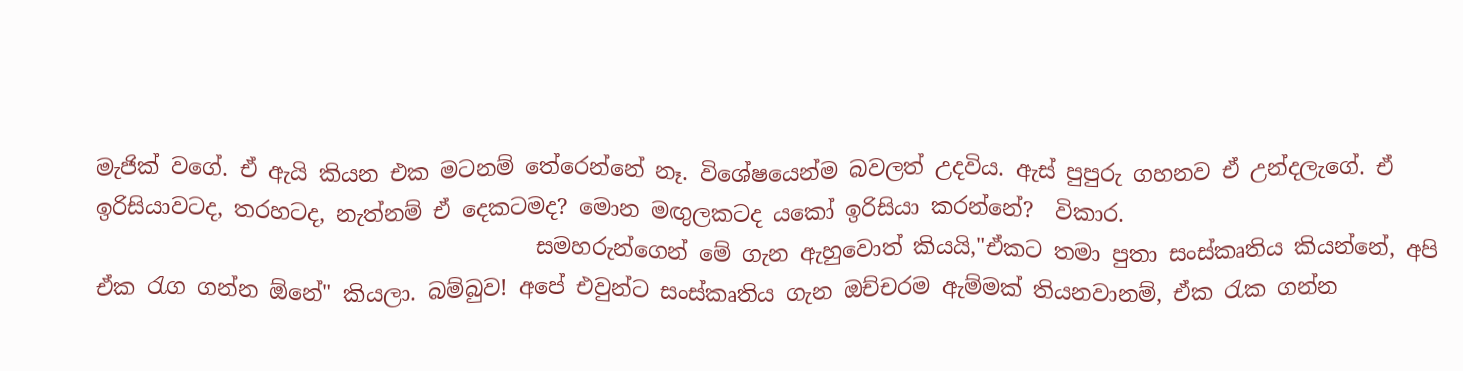මැජික් වගේ. ඒ ඇයි කියන එක මටනම් තේරෙන්නේ නෑ. විශේෂයෙන්ම බවලත් උදවිය. ඇස් පුපුරු ගහනව ඒ උන්දලැගේ. ඒ ඉරිසියාවටද, තරහටද, නැත්නම් ඒ දෙකටමද? මොන මඟුලකටද යකෝ ඉරිසියා කරන්නේ?  විකාර.
                                        සමහරුන්ගෙන් මේ ගැන ඇහුවොත් කියයි,"ඒකට තමා පුතා සංස්කෘතිය කියන්නේ, අපි ඒක ‍රැග ගන්න ඕනේ" කියලා. බම්බුව! අපේ එවුන්ට සංස්කෘතිය ගැන ඔච්චරම ඇම්මක් තියනවානම්, ඒක ‍රැක ගන්න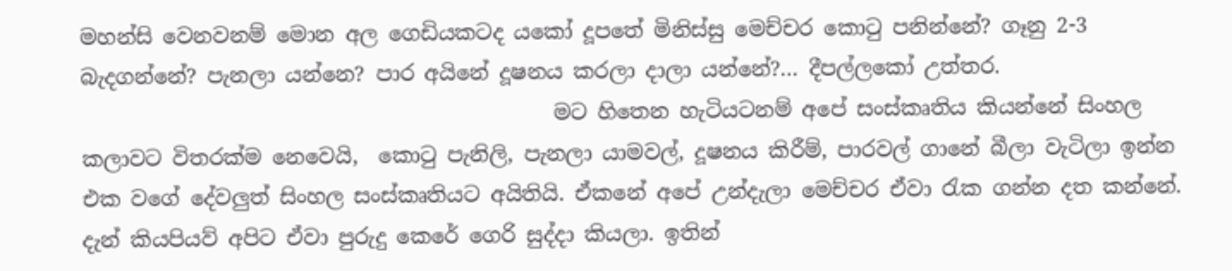මහන්සි වෙනවනම් මොන අල ගෙඩියකටද යකෝ දූපතේ මිනිස්සු මෙච්චර කො‍ටු පනින්නේ? ගෑනු 2-3 බැදගන්නේ? පැනලා යන්නෙ? පාර අයිනේ දූෂනය කරලා දාලා යන්නේ?... දීපල්ලකෝ උත්තර.
                                             මට හිතෙන හැටියටනම් අපේ සංස්කෘතිය කියන්නේ සිංහල කලාවට විතරක්ම නෙවෙයි,  කො‍ටු පැනිලි, පැනලා යාමවල්, දූෂනය කිරීම්, පාරවල් ගානේ බීලා වැටිලා ඉන්න එක වගේ දේවලුත් සිංහල සංස්කෘතියට අයිතියි. ඒකනේ අපේ උන්දැලා මෙච්චර ඒවා ‍රැක ගන්න දත කන්නේ. දැන් කියපියව් අපිට ඒවා පුරුදු කෙරේ ගෙරි සුද්දා කියලා. ඉතින්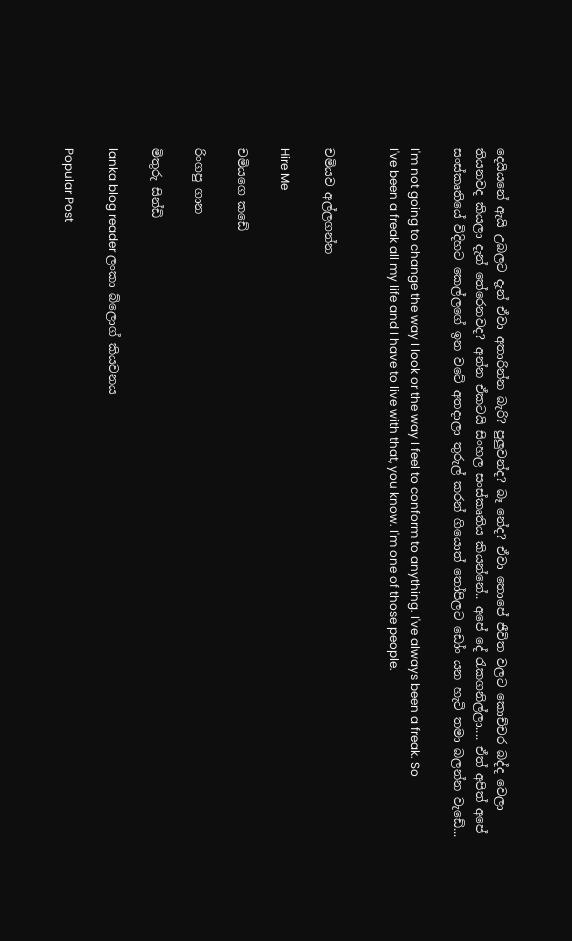දෙයියනේ ඇයි උබලට දැන් ඒවා අතාරින්න බැරි? පුලුවන්ද? බෑ නේද? ඒවා තොපේ ජීවිත වලට කොච්චර බද්ද වෙලා තියනවද කියලා දැන් තේරෙනවද? අන්න ඒකටයි සිංහල සංස්කෘතිය කියන්නේ.. අපේ දේ ‍රැකගනිල්ලා.... ඒත් අපිත් අපේ සංස්කෘතියේ විදිහට කෙල්ලගේ ඉන වටේ අතදාලා තුරුල් කරන් ගියොත් ‍තෝපිලට ඩෝං යන හැටි තමා බලන්න වැඩේ...

I'm not going to change the way I look or the way I feel to conform to anything. I've always been a freak. So I've been a freak all my life and I have to live with that, you know. I'm one of those people.


චමියව අල්ලගන්න

Hire Me

චමියගෙ කඩේ

රිංගපු ගාන

මිතුරු සින්ඩි

lanka blog reader ලංකා බ්ලොග් කියවනය

Popular Post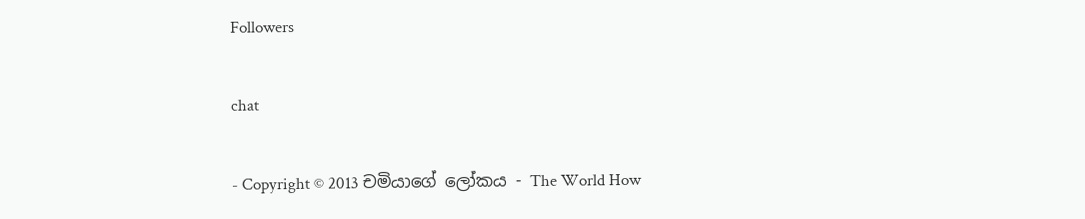Followers

chat

- Copyright © 2013 චමියාගේ ලෝකය - The World How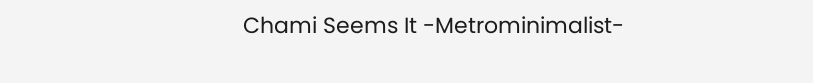Chami Seems It -Metrominimalist-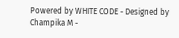Powered by WHITE CODE - Designed by Champika M -